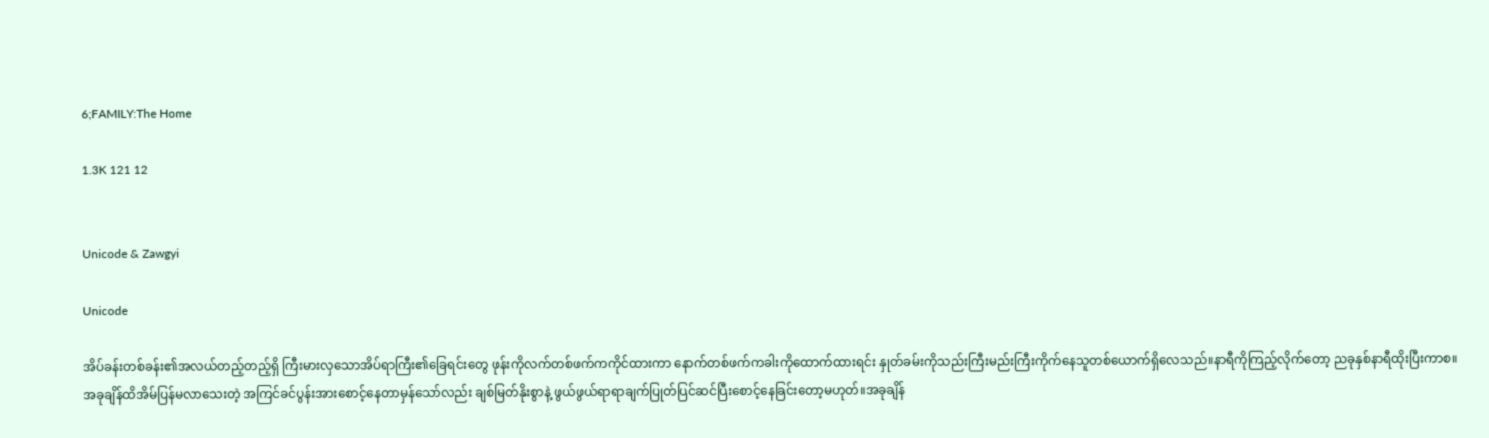6;FAMILY:The Home

1.3K 121 12


Unicode & Zawgyi

Unicode

အိပ်ခန်းတစ်ခန်း၏အလယ်တည့်တည့်ရှိ ကြီးမားလှသောအိပ်ရာကြီး၏ခြေရင်းတွေ ဖုန်းကိုလက်တစ်ဖက်ကကိုင်ထားကာ နောက်တစ်ဖက်ကခါးကိုထောက်ထားရင်း နှုတ်ခမ်းကိုသည်းကြီးမည်းကြီးကိုက်နေသူတစ်ယောက်ရှိလေသည်။နာရီကိုကြည့်လိုက်တော့ ညခုနှစ်နာရီထိုးပြီးကာစ။အခုချိန်ထိအိမ်ပြန်မလာသေးတဲ့ အကြင်ခင်ပွန်းအားစောင့်နေတာမှန်သော်လည်း ချစ်မြတ်နိုးစွာနဲ့ ဖွယ်ဖွယ်ရာရာချက်ပြုတ်ပြင်ဆင်ပြီးစောင့်နေခြင်းတော့မဟုတ်။အခုချိန်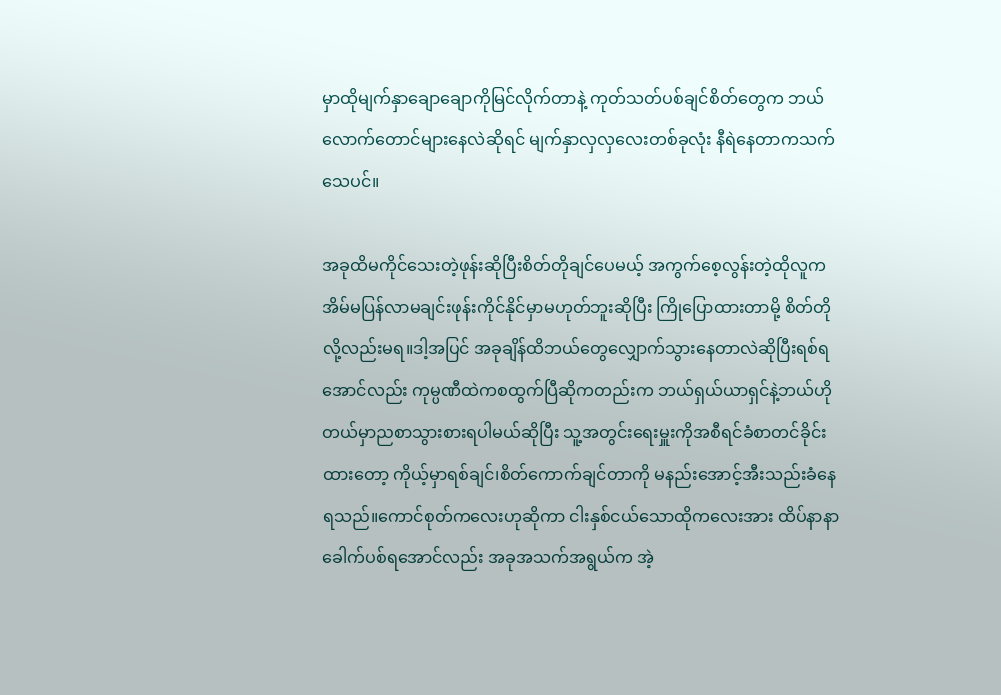မှာထိုမျက်နှာချောချောကိုမြင်လိုက်တာနဲ့ ကုတ်သတ်ပစ်ချင်စိတ်တွေက ဘယ်လောက်တောင်များနေလဲဆိုရင် မျက်နှာလှလှလေးတစ်ခုလုံး နီရဲနေတာကသက်သေပင်။

အခုထိမကိုင်သေးတဲ့ဖုန်းဆိုပြီးစိတ်တိုချင်ပေမယ့် အကွက်စေ့လွန်းတဲ့ထိုလူက အိမ်မပြန်လာမချင်းဖုန်းကိုင်နိုင်မှာမဟုတ်ဘူးဆိုပြီး ကြိုပြောထားတာမို့ စိတ်တိုလို့လည်းမရ။ဒါ့အပြင် အခုချိန်ထိဘယ်တွေလျှောက်သွားနေတာလဲဆိုပြီးရစ်ရအောင်လည်း ကုမ္ပဏီထဲကစထွက်ပြီဆိုကတည်းက ဘယ်ရှယ်ယာရှင်နဲ့ဘယ်ဟိုတယ်မှာညစာသွားစားရပါမယ်ဆိုပြီး သူ့အတွင်းရေးမှူးကိုအစီရင်ခံစာတင်ခိုင်းထားတော့ ကိုယ့်မှာရစ်ချင်၊စိတ်ကောက်ချင်တာကို မနည်းအောင့်အီးသည်းခံနေရသည်။ကောင်စုတ်ကလေးဟုဆိုကာ ငါးနှစ်ငယ်သောထိုကလေးအား ထိပ်နာနာခေါက်ပစ်ရအောင်လည်း အခုအသက်အရွယ်က အဲ့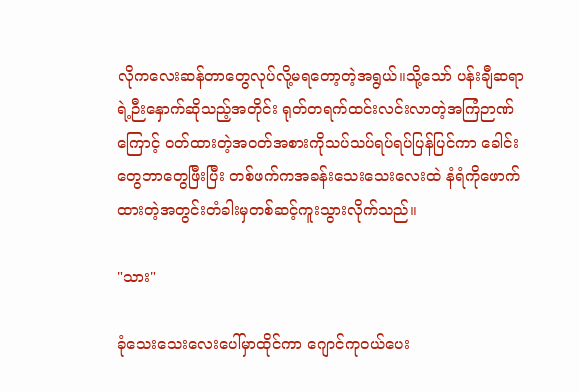လိုကလေးဆန်တာတွေလုပ်လို့မရတော့တဲ့အရွယ်။သို့သော် ပန်းချီဆရာရဲ့ဉီးနှောက်ဆိုသည့်အတိုင်း ရုတ်တရက်ထင်းလင်းလာတဲ့အကြံဉာဏ်ကြောင့် ဝတ်ထားတဲ့အဝတ်အစားကိုသပ်သပ်ရပ်ရပ်ပြန်ပြင်ကာ ခေါင်းတွေဘာတွေဖြီးပြီး တစ်ဖက်ကအခန်းသေးသေးလေးထဲ နံရံကိုဖောက်ထားတဲ့အတွင်းတံခါးမှတစ်ဆင့်ကူးသွားလိုက်သည်။

"သား"

ခုံသေးသေးလေးပေါ်မှာထိုင်ကာ ဂျောင်ကုဝယ်ပေး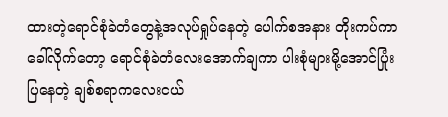ထားတဲ့ရောင်စုံခဲတံတွေနဲ့အလုပ်ရှုပ်နေတဲ့ ပေါက်စအနား တိုးကပ်ကာခေါ်လိုက်တော့ ရောင်စုံခဲတံလေးအောက်ချကာ ပါးစုံများမို့အောင်ပြုံးပြနေတဲ့ ချစ်စရာကလေးငယ်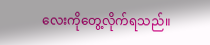လေးကိုတွေ့လိုက်ရသည်။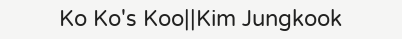Ko Ko's Koo||Kim Jungkook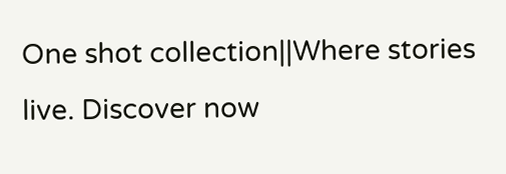One shot collection||Where stories live. Discover now